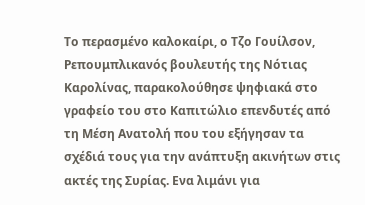Το περασμένο καλοκαίρι, ο Τζο Γουίλσον, Ρεπουμπλικανός βουλευτής της Νότιας Καρολίνας, παρακολούθησε ψηφιακά στο γραφείο του στο Καπιτώλιο επενδυτές από τη Μέση Ανατολή που του εξήγησαν τα σχέδιά τους για την ανάπτυξη ακινήτων στις ακτές της Συρίας. Ενα λιμάνι για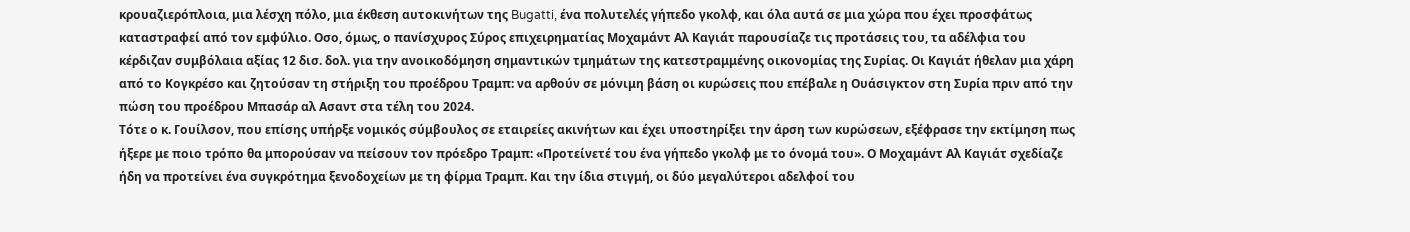κρουαζιερόπλοια, μια λέσχη πόλο, μια έκθεση αυτοκινήτων της Bugatti, ένα πολυτελές γήπεδο γκολφ, και όλα αυτά σε μια χώρα που έχει προσφάτως καταστραφεί από τον εμφύλιο. Οσο, όμως, ο πανίσχυρος Σύρος επιχειρηματίας Μοχαμάντ Αλ Καγιάτ παρουσίαζε τις προτάσεις του, τα αδέλφια του κέρδιζαν συμβόλαια αξίας 12 δισ. δολ. για την ανοικοδόμηση σημαντικών τμημάτων της κατεστραμμένης οικονομίας της Συρίας. Οι Καγιάτ ήθελαν μια χάρη από το Κογκρέσο και ζητούσαν τη στήριξη του προέδρου Τραμπ: να αρθούν σε μόνιμη βάση οι κυρώσεις που επέβαλε η Ουάσιγκτον στη Συρία πριν από την πώση του προέδρου Μπασάρ αλ Ασαντ στα τέλη του 2024.
Τότε ο κ. Γουίλσον, που επίσης υπήρξε νομικός σύμβουλος σε εταιρείες ακινήτων και έχει υποστηρίξει την άρση των κυρώσεων, εξέφρασε την εκτίμηση πως ήξερε με ποιο τρόπο θα μπορούσαν να πείσουν τον πρόεδρο Τραμπ: «Προτείνετέ του ένα γήπεδο γκολφ με το όνομά του». Ο Μοχαμάντ Αλ Καγιάτ σχεδίαζε ήδη να προτείνει ένα συγκρότημα ξενοδοχείων με τη φίρμα Τραμπ. Και την ίδια στιγμή, οι δύο μεγαλύτεροι αδελφοί του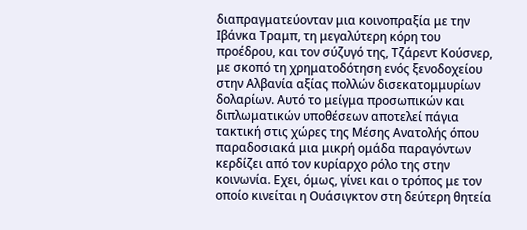διαπραγματεύονταν μια κοινοπραξία με την Ιβάνκα Τραμπ, τη μεγαλύτερη κόρη του προέδρου, και τον σύζυγό της, Τζάρεντ Κούσνερ, με σκοπό τη χρηματοδότηση ενός ξενοδοχείου στην Αλβανία αξίας πολλών δισεκατομμυρίων δολαρίων. Αυτό το μείγμα προσωπικών και διπλωματικών υποθέσεων αποτελεί πάγια τακτική στις χώρες της Μέσης Ανατολής όπου παραδοσιακά μια μικρή ομάδα παραγόντων κερδίζει από τον κυρίαρχο ρόλο της στην κοινωνία. Εχει, όμως, γίνει και ο τρόπος με τον οποίο κινείται η Ουάσιγκτον στη δεύτερη θητεία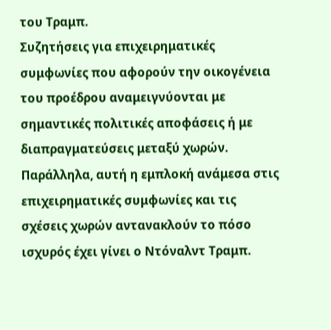του Τραμπ.
Συζητήσεις για επιχειρηματικές συμφωνίες που αφορούν την οικογένεια του προέδρου αναμειγνύονται με σημαντικές πολιτικές αποφάσεις ή με διαπραγματεύσεις μεταξύ χωρών. Παράλληλα, αυτή η εμπλοκή ανάμεσα στις επιχειρηματικές συμφωνίες και τις σχέσεις χωρών αντανακλούν το πόσο ισχυρός έχει γίνει ο Ντόναλντ Τραμπ.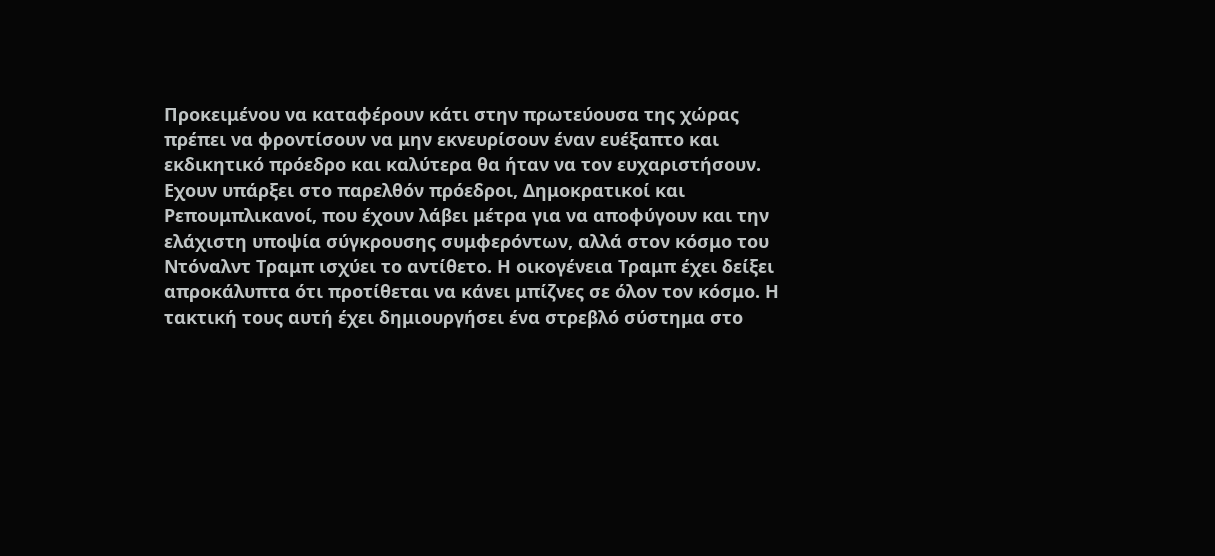Προκειμένου να καταφέρουν κάτι στην πρωτεύουσα της χώρας πρέπει να φροντίσουν να μην εκνευρίσουν έναν ευέξαπτο και εκδικητικό πρόεδρο και καλύτερα θα ήταν να τον ευχαριστήσουν. Εχουν υπάρξει στο παρελθόν πρόεδροι, Δημοκρατικοί και Ρεπουμπλικανοί, που έχουν λάβει μέτρα για να αποφύγουν και την ελάχιστη υποψία σύγκρουσης συμφερόντων, αλλά στον κόσμο του Ντόναλντ Τραμπ ισχύει το αντίθετο. Η οικογένεια Τραμπ έχει δείξει απροκάλυπτα ότι προτίθεται να κάνει μπίζνες σε όλον τον κόσμο. Η τακτική τους αυτή έχει δημιουργήσει ένα στρεβλό σύστημα στο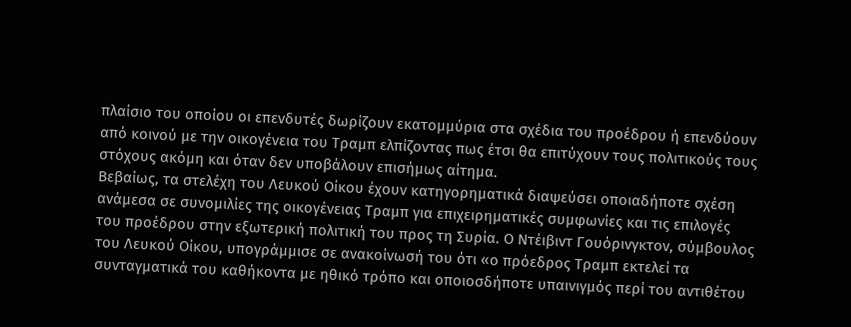πλαίσιο του οποίου οι επενδυτές δωρίζουν εκατομμύρια στα σχέδια του προέδρου ή επενδύουν από κοινού με την οικογένεια του Τραμπ ελπίζοντας πως έτσι θα επιτύχουν τους πολιτικούς τους στόχους ακόμη και όταν δεν υποβάλουν επισήμως αίτημα.
Βεβαίως, τα στελέχη του Λευκού Οίκου έχουν κατηγορηματικά διαψεύσει οποιαδήποτε σχέση ανάμεσα σε συνομιλίες της οικογένειας Τραμπ για επιχειρηματικές συμφωνίες και τις επιλογές του προέδρου στην εξωτερική πολιτική του προς τη Συρία. Ο Ντέιβιντ Γουόρινγκτον, σύμβουλος του Λευκού Οίκου, υπογράμμισε σε ανακοίνωσή του ότι «ο πρόεδρος Τραμπ εκτελεί τα συνταγματικά του καθήκοντα με ηθικό τρόπο και οποιοσδήποτε υπαινιγμός περί του αντιθέτου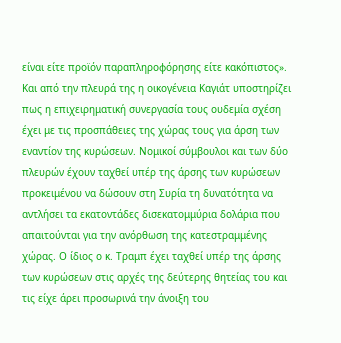είναι είτε προϊόν παραπληροφόρησης είτε κακόπιστος». Και από την πλευρά της η οικογένεια Καγιάτ υποστηρίζει πως η επιχειρηματική συνεργασία τους ουδεμία σχέση έχει με τις προσπάθειες της χώρας τους για άρση των εναντίον της κυρώσεων. Νομικοί σύμβουλοι και των δύο πλευρών έχουν ταχθεί υπέρ της άρσης των κυρώσεων προκειμένου να δώσουν στη Συρία τη δυνατότητα να αντλήσει τα εκατοντάδες δισεκατομμύρια δολάρια που απαιτούνται για την ανόρθωση της κατεστραμμένης χώρας. Ο ίδιος ο κ. Τραμπ έχει ταχθεί υπέρ της άρσης των κυρώσεων στις αρχές της δεύτερης θητείας του και τις είχε άρει προσωρινά την άνοιξη του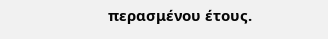περασμένου έτους.